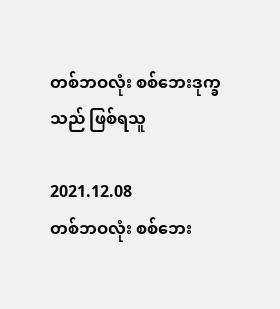တစ်ဘဝလုံး စစ်ဘေးဒုက္ခသည် ဖြစ်ရသူ

2021.12.08
တစ်ဘဝလုံး စစ်ဘေး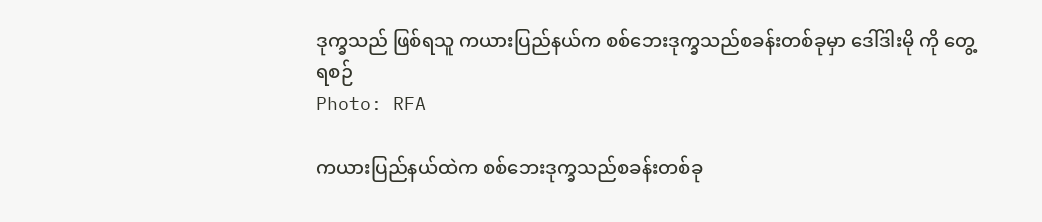ဒုက္ခသည် ဖြစ်ရသူ ကယားပြည်နယ်က စစ်ဘေးဒုက္ခသည်စခန်းတစ်ခုမှာ ဒေါ်ဒါးမို ကို တွေ့ရစဉ်
Photo: RFA

ကယားပြည်နယ်ထဲက စစ်ဘေးဒုက္ခသည်စခန်းတစ်ခု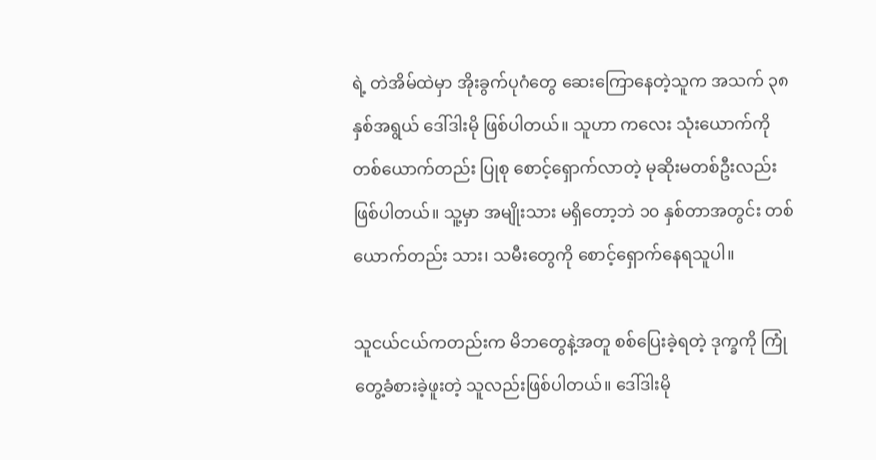ရဲ့ တဲအိမ်ထဲမှာ အိုးခွက်ပုဂံတွေ ဆေးကြောနေတဲ့သူက အသက် ၃၈ နှစ်အရွယ် ဒေါ်ဒါးမို ဖြစ်ပါတယ်။ သူဟာ ကလေး သုံးယောက်ကို တစ်ယောက်တည်း ပြုစု စောင့်ရှောက်လာတဲ့ မုဆိုးမတစ်ဦးလည်း ဖြစ်ပါတယ်။ သူ့မှာ အမျိုးသား မရှိတော့ဘဲ ၁၀ နှစ်တာအတွင်း တစ်ယောက်တည်း သား၊ သမီးတွေကို စောင့်ရှောက်နေရသူပါ။

သူငယ်ငယ်ကတည်းက မိဘတွေနဲ့အတူ စစ်ပြေးခဲ့ရတဲ့ ဒုက္ခကို ကြုံတွေ့ခံစားခဲ့ဖူးတဲ့ သူလည်းဖြစ်ပါတယ်။ ဒေါ်ဒါးမို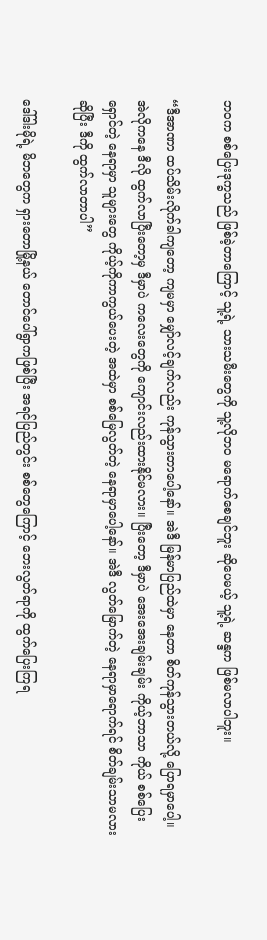ဘဝက စစ်ပြေးဒုက္ခသည် ဖြစ်ခဲ့တာကြောင့် သူ့ရဲ့ သားသမီးတွေကို သူ့လိုဘဝ မရောက်စေချင်ဘူး ဆိုပေမယ့် သူ့ရဲ့ ဆန္ဒက ဖြစ်မလာပါဘူး။

“ဒီအာဏာ ထပ်သိမ်းလိုက်ခါကျတော့ ကျမမှာ မျှော်လင့်ချက်လည်း ကုန်သွားတာပေါ့နော်။ အဲဒီ မြန်မာပြည်ထဲမှာ နေတာ စိတ်ကုန်သွားတယ်လို့ ပြောရမှာပေါ့။ အဲလိုကနေ ဒီလို ထွက်လာပြီးတော့မှ ဒီမှာပဲ ကလေးတွေကို ကျောင်းလည်းထားနိုင်မလား။ ပြီးတော့ ဒီမှာပဲ အေးအေးချမ်းချမ်း ကိုယ့်ဘာသာ ကိုယ် စစ်ပြေးရှောင်တဲ့ နေရာမှာ သူများတွေ ကိုယ့်ကိုကာကွယ်ပေးတဲ့ အထဲမှာ စစ်မြေလွတ်တဲ့ နေရာမှာပေါ့နော်။ အဲဒီ လွတ်မြောက်တဲ့ နေရာမှာရောက်ရင် စိတ်ချမ်းသာမလားဆိုပြီး ဒီကို ထွက်လာတာပါ”

ဒေါ်ဒါးမိုရဲ့ မိဘတွေက ရှားတောမြို့နယ် တောင်ပေါ်ရွာကဖြစ်ပြီး အရင်ပြည်တွင်း စစ်တွေကြောင့် ဘေးလွတ်ရာကို ထွက်ပြေးကြရ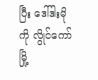ပြီး ဒေါ်ဒါးမိုကို လွိုင်ကော်မြို့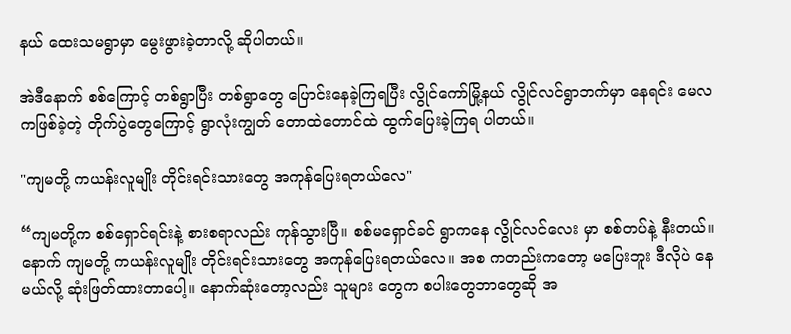နယ် ထေးသမရွာမှာ မွေးဖွားခဲ့တာလို့ ဆိုပါတယ်။

အဲဒီနောက် စစ်ကြောင့် တစ်ရွာပြီး တစ်ရွာတွေ ပြောင်းနေခဲ့ကြရပြီး လွိုင်ကော်မြို့နယ် လွိုင်လင်ရွာဘက်မှာ နေရင်း မေလကဖြစ်ခဲ့တဲ့ တိုက်ပွဲတွေကြောင့် ရွာလုံးကျွတ် တောထဲတောင်ထဲ ထွက်ပြေးခဲ့ကြရ ပါတယ်။

"ကျမတို့ ကယန်းလူမျိုး တိုင်းရင်းသားတွေ အကုန်ပြေးရတယ်လေ"

“ကျမတို့က စစ်ရှောင်ရင်းနဲ့ စားစရာလည်း ကုန်သွားပြီ။ စစ်မရှောင်ခင် ရွာကနေ လွိုင်လင်လေး မှာ စစ်တပ်နဲ့ နီးတယ်။ နောက် ကျမတို့ ကယန်းလူမျိုး တိုင်းရင်းသားတွေ အကုန်ပြေးရတယ်လေ။ အစ ကတည်းကတော့ မပြေးဘူး ဒီလိုပဲ နေမယ်လို့ ဆုံးဖြတ်ထားတာပေါ့။ နောက်ဆုံးတော့လည်း သူများ တွေက စပါးတွေဘာတွေဆို အ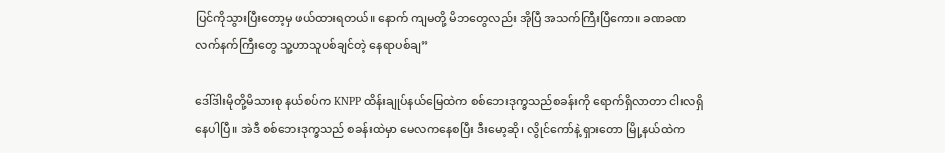ပြင်ကိုသွားပြီးတော့မှ ဖယ်ထားရတယ်။ နောက် ကျမတို့ မိဘတွေလည်း အိုပြီ အသက်ကြီးပြီကော။ ခဏခဏ လက်နက်ကြီးတွေ သူ့ဟာသူပစ်ချင်တဲ့ နေရာပစ်ချ”

ဒေါ်ဒါးမိုတို့မိသားစု နယ်စပ်က KNPP ထိန်းချုပ်နယ်မြေထဲက စစ်ဘေးဒုက္ခသည်စခန်းကို ရောက်ရှိလာတာ ငါးလရှိနေပါပြီ။ အဲဒီ စစ်ဘေးဒုက္ခသည် စခန်းထဲမှာ မေလကနေစပြီး ဒီးမော့ဆို၊ လွိုင်ကော်နဲ့ ရှားတော မြို့နယ်ထဲက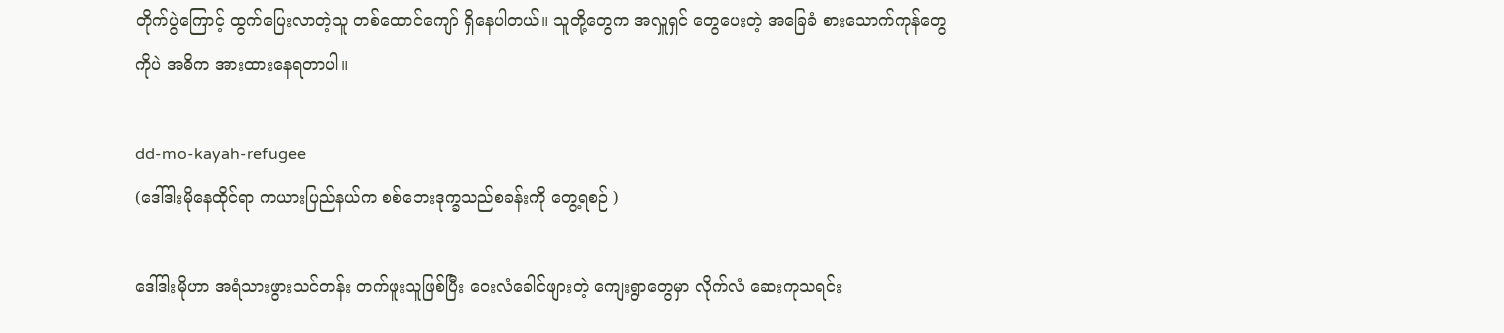တိုက်ပွဲကြောင့် ထွက်ပြေးလာတဲ့သူ တစ်ထောင်ကျော် ရှိနေပါတယ်။ သူတို့တွေက အလှူရှင် တွေပေးတဲ့ အခြေခံ စားသောက်ကုန်တွေကိုပဲ အဓိက အားထားနေရတာပါ။

dd-mo-kayah-refugee
(ဒေါ်ဒါးမိုနေထိုင်ရာ ကယားပြည်နယ်က စစ်ဘေးဒုက္ခသည်စခန်းကို တွေ့ရစဉ် )

ဒေါ်ဒါးမိုဟာ အရံသားဖွားသင်တန်း တက်ဖူးသူဖြစ်ပြီး ဝေးလံခေါင်ဖျားတဲ့ ကျေးရွာတွေမှာ လိုက်လံ ဆေးကုသရင်း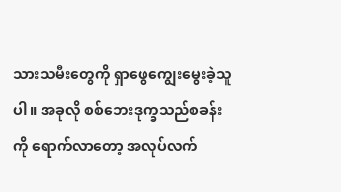သားသမီးတွေကို ရှာဖွေကျွေးမွေးခဲ့သူပါ။ အခုလို စစ်ဘေးဒုက္ခသည်စခန်းကို ရောက်လာတော့ အလုပ်လက်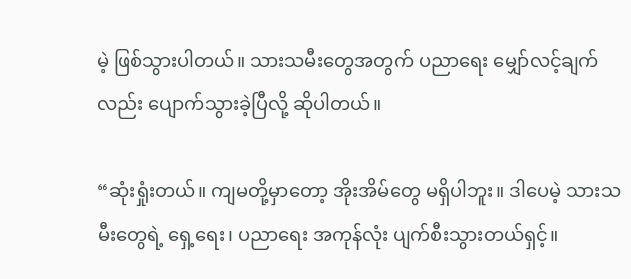မဲ့ ဖြစ်သွားပါတယ်။ သားသမီးတွေအတွက် ပညာရေး မျှော်လင့်ချက်လည်း ပျောက်သွားခဲ့ပြီလို့ ဆိုပါတယ်။

“ဆုံးရှုံးတယ်။ ကျမတို့မှာတော့ အိုးအိမ်တွေ မရှိပါဘူး။ ဒါပေမဲ့ သားသမီးတွေရဲ့ ရှေ့ရေး၊ ပညာရေး အကုန်လုံး ပျက်စီးသွားတယ်ရှင့်။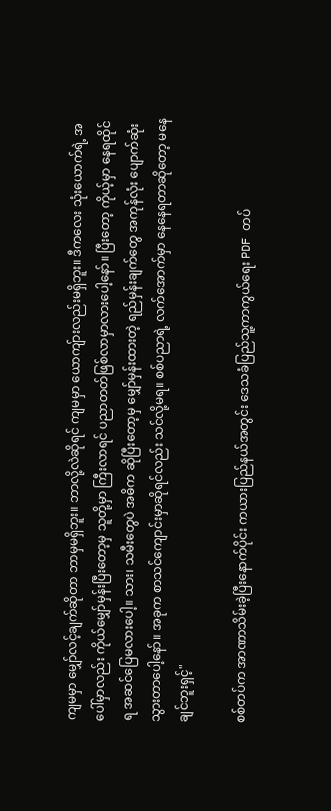ကျမမှာ မျှော်လင့်ချက်ဆိုတာ ဘာမှမရှိဘူး။ ဘာလို့လဲဆိုရင် ကျမမှာ ယောကျ်ားလည်းမရှိဘူး။ ဒီကလေး သုံးယောက်ရဲ့ အပေါ်မှာလည်း ကိုယ်မျှော်မှန်းပြီးတော့မှ သူတို့မှာ ကြီးလာရင် ပညာတတ်ဖြစ်လာမှာလားပေါ့နော်။ ပြီးတော့ ကိုယ့်မှာ နေရထိုင်ရ အဆင်ပြေမလားပေါ့။ သား၊ သမီးတွေပဲ အဓိက ဆိုပြီးတော့မှ မျှော်မှန်းထားတဲ့ ရည်မှန်းချက်တွေ အကုန်လုံး ပျောက်ဆုံး သွားတာပေါ့နော်။ အခုက စာသင်ကျောင်းမှာဆိုရင်လည်း သင်လို့မရ။ စစ်ပညာရဲ့ လက်အောက်မှာ နေနေရတာဆိုတော့ မနေချင်ဘူးရှင့်"

စစ်တပ်က အာဏာသိမ်းခဲ့ပြီးနောက်ပိုင်း ကယားပြည်နယ်အတွင်း ဒေသခံပြည်သူ့ကာကွယ်ရေး PDF တပ်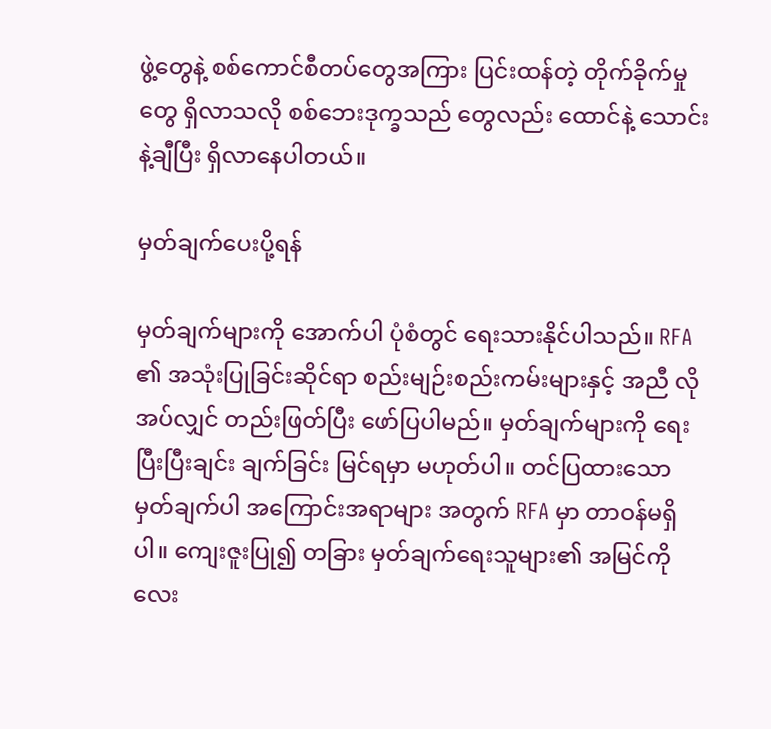ဖွဲ့တွေနဲ့ စစ်ကောင်စီတပ်တွေအကြား ပြင်းထန်တဲ့ တိုက်ခိုက်မှုတွေ ရှိလာသလို စစ်ဘေးဒုက္ခသည် တွေလည်း ထောင်နဲ့ သောင်းနဲ့ချီပြီး ရှိလာနေပါတယ်။

မှတ်ချက်ပေးပို့ရန်

မှတ်ချက်များကို အောက်ပါ ပုံစံတွင် ရေးသားနိုင်ပါသည်။ RFA ၏ အသုံးပြုခြင်းဆိုင်ရာ စည်းမျဉ်းစည်းကမ်းများနှင့် အညီ လိုအပ်လျှင် တည်းဖြတ်ပြီး ဖော်ပြပါမည်။ မှတ်ချက်များကို ရေးပြီးပြီးချင်း ချက်ခြင်း မြင်ရမှာ မဟုတ်ပါ။ တင်ပြထားသော မှတ်ချက်ပါ အကြောင်းအရာများ အတွက် RFA မှာ တာဝန်မရှိပါ။ ကျေးဇူးပြု၍ တခြား မှတ်ချက်ရေးသူများ၏ အမြင်ကို လေး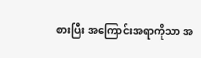စားပြီး အကြောင်းအရာကိုသာ အ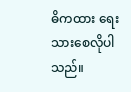ဓိကထား ရေးသားစေလိုပါသည်။